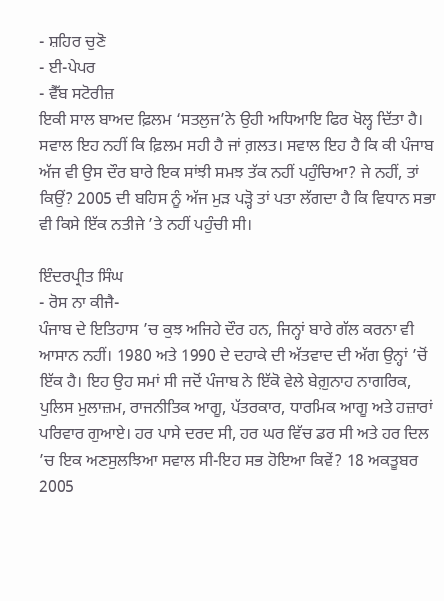- ਸ਼ਹਿਰ ਚੁਣੋ
- ਈ-ਪੇਪਰ
- ਵੈੱਬ ਸਟੋਰੀਜ਼
ਇਕੀ ਸਾਲ ਬਾਅਦ ਫ਼ਿਲਮ ‘ਸਤਲੁਜ’ਨੇ ਉਹੀ ਅਧਿਆਇ ਫਿਰ ਖੋਲ੍ਹ ਦਿੱਤਾ ਹੈ। ਸਵਾਲ ਇਹ ਨਹੀਂ ਕਿ ਫ਼ਿਲਮ ਸਹੀ ਹੈ ਜਾਂ ਗ਼ਲਤ। ਸਵਾਲ ਇਹ ਹੈ ਕਿ ਕੀ ਪੰਜਾਬ ਅੱਜ ਵੀ ਉਸ ਦੌਰ ਬਾਰੇ ਇਕ ਸਾਂਝੀ ਸਮਝ ਤੱਕ ਨਹੀਂ ਪਹੁੰਚਿਆ? ਜੇ ਨਹੀਂ, ਤਾਂ ਕਿਉਂ? 2005 ਦੀ ਬਹਿਸ ਨੂੰ ਅੱਜ ਮੁੜ ਪੜ੍ਹੋ ਤਾਂ ਪਤਾ ਲੱਗਦਾ ਹੈ ਕਿ ਵਿਧਾਨ ਸਭਾ ਵੀ ਕਿਸੇ ਇੱਕ ਨਤੀਜੇ ’ਤੇ ਨਹੀਂ ਪਹੁੰਚੀ ਸੀ।

ਇੰਦਰਪ੍ਰੀਤ ਸਿੰਘ
- ਰੋਸ ਨਾ ਕੀਜੈ-
ਪੰਜਾਬ ਦੇ ਇਤਿਹਾਸ ’ਚ ਕੁਝ ਅਜਿਹੇ ਦੌਰ ਹਨ, ਜਿਨ੍ਹਾਂ ਬਾਰੇ ਗੱਲ ਕਰਨਾ ਵੀ ਆਸਾਨ ਨਹੀਂ। 1980 ਅਤੇ 1990 ਦੇ ਦਹਾਕੇ ਦੀ ਅੱਤਵਾਦ ਦੀ ਅੱਗ ਉਨ੍ਹਾਂ ’ਚੋਂ ਇੱਕ ਹੈ। ਇਹ ਉਹ ਸਮਾਂ ਸੀ ਜਦੋਂ ਪੰਜਾਬ ਨੇ ਇੱਕੋ ਵੇਲੇ ਬੇਗ਼ੁਨਾਹ ਨਾਗਰਿਕ, ਪੁਲਿਸ ਮੁਲਾਜ਼ਮ, ਰਾਜਨੀਤਿਕ ਆਗੂ, ਪੱਤਰਕਾਰ, ਧਾਰਮਿਕ ਆਗੂ ਅਤੇ ਹਜ਼ਾਰਾਂ ਪਰਿਵਾਰ ਗੁਆਏ। ਹਰ ਪਾਸੇ ਦਰਦ ਸੀ, ਹਰ ਘਰ ਵਿੱਚ ਡਰ ਸੀ ਅਤੇ ਹਰ ਦਿਲ ’ਚ ਇਕ ਅਣਸੁਲਝਿਆ ਸਵਾਲ ਸੀ-ਇਹ ਸਭ ਹੋਇਆ ਕਿਵੇਂ? 18 ਅਕਤੂਬਰ 2005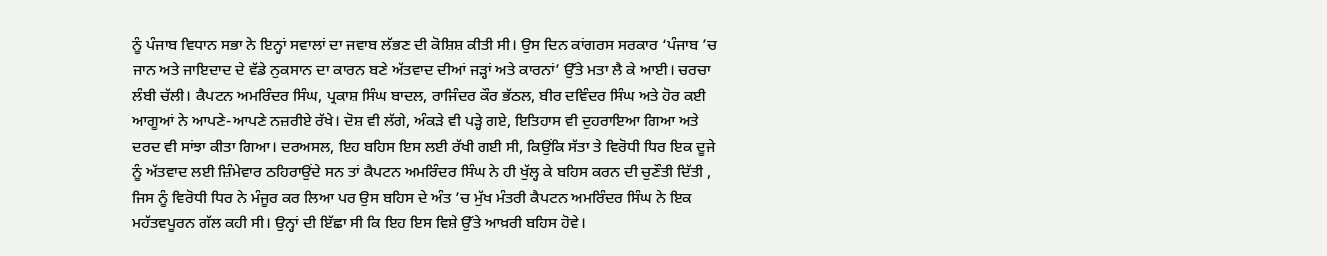ਨੂੰ ਪੰਜਾਬ ਵਿਧਾਨ ਸਭਾ ਨੇ ਇਨ੍ਹਾਂ ਸਵਾਲਾਂ ਦਾ ਜਵਾਬ ਲੱਭਣ ਦੀ ਕੋਸ਼ਿਸ਼ ਕੀਤੀ ਸੀ। ਉਸ ਦਿਨ ਕਾਂਗਰਸ ਸਰਕਾਰ ‘ਪੰਜਾਬ ’ਚ ਜਾਨ ਅਤੇ ਜਾਇਦਾਦ ਦੇ ਵੱਡੇ ਨੁਕਸਾਨ ਦਾ ਕਾਰਨ ਬਣੇ ਅੱਤਵਾਦ ਦੀਆਂ ਜੜ੍ਹਾਂ ਅਤੇ ਕਾਰਨਾਂ’ ਉੱਤੇ ਮਤਾ ਲੈ ਕੇ ਆਈ। ਚਰਚਾ ਲੰਬੀ ਚੱਲੀ। ਕੈਪਟਨ ਅਮਰਿੰਦਰ ਸਿੰਘ, ਪ੍ਰਕਾਸ਼ ਸਿੰਘ ਬਾਦਲ, ਰਾਜਿੰਦਰ ਕੌਰ ਭੱਠਲ, ਬੀਰ ਦਵਿੰਦਰ ਸਿੰਘ ਅਤੇ ਹੋਰ ਕਈ ਆਗੂਆਂ ਨੇ ਆਪਣੇ-ਆਪਣੇ ਨਜ਼ਰੀਏ ਰੱਖੇ। ਦੋਸ਼ ਵੀ ਲੱਗੇ, ਅੰਕੜੇ ਵੀ ਪੜ੍ਹੇ ਗਏ, ਇਤਿਹਾਸ ਵੀ ਦੁਹਰਾਇਆ ਗਿਆ ਅਤੇ ਦਰਦ ਵੀ ਸਾਂਝਾ ਕੀਤਾ ਗਿਆ। ਦਰਅਸਲ, ਇਹ ਬਹਿਸ ਇਸ ਲਈ ਰੱਖੀ ਗਈ ਸੀ, ਕਿਉਂਕਿ ਸੱਤਾ ਤੇ ਵਿਰੋਧੀ ਧਿਰ ਇਕ ਦੂਜੇ ਨੂੰ ਅੱਤਵਾਦ ਲਈ ਜ਼ਿੰਮੇਵਾਰ ਠਹਿਰਾਉਂਦੇ ਸਨ ਤਾਂ ਕੈਪਟਨ ਅਮਰਿੰਦਰ ਸਿੰਘ ਨੇ ਹੀ ਖੁੱਲ੍ਹ ਕੇ ਬਹਿਸ ਕਰਨ ਦੀ ਚੁਣੌਤੀ ਦਿੱਤੀ , ਜਿਸ ਨੂੰ ਵਿਰੋਧੀ ਧਿਰ ਨੇ ਮੰਜੂਰ ਕਰ ਲਿਆ ਪਰ ਉਸ ਬਹਿਸ ਦੇ ਅੰਤ ’ਚ ਮੁੱਖ ਮੰਤਰੀ ਕੈਪਟਨ ਅਮਰਿੰਦਰ ਸਿੰਘ ਨੇ ਇਕ ਮਹੱਤਵਪੂਰਨ ਗੱਲ ਕਹੀ ਸੀ। ਉਨ੍ਹਾਂ ਦੀ ਇੱਛਾ ਸੀ ਕਿ ਇਹ ਇਸ ਵਿਸ਼ੇ ਉੱਤੇ ਆਖ਼ਰੀ ਬਹਿਸ ਹੋਵੇ।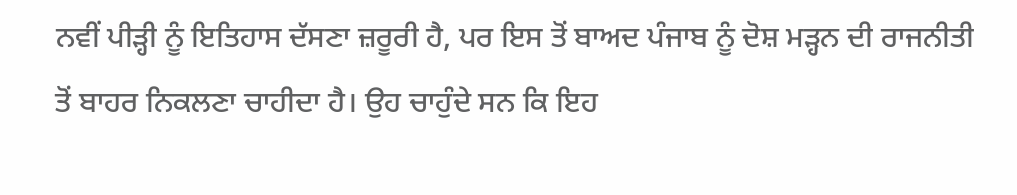ਨਵੀਂ ਪੀੜ੍ਹੀ ਨੂੰ ਇਤਿਹਾਸ ਦੱਸਣਾ ਜ਼ਰੂਰੀ ਹੈ, ਪਰ ਇਸ ਤੋਂ ਬਾਅਦ ਪੰਜਾਬ ਨੂੰ ਦੋਸ਼ ਮੜ੍ਹਨ ਦੀ ਰਾਜਨੀਤੀ ਤੋਂ ਬਾਹਰ ਨਿਕਲਣਾ ਚਾਹੀਦਾ ਹੈ। ਉਹ ਚਾਹੁੰਦੇ ਸਨ ਕਿ ਇਹ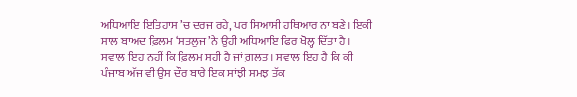ਅਧਿਆਇ ਇਤਿਹਾਸ ’ਚ ਦਰਜ ਰਹੇ, ਪਰ ਸਿਆਸੀ ਹਥਿਆਰ ਨਾ ਬਣੇ। ਇਕੀ ਸਾਲ ਬਾਅਦ ਫ਼ਿਲਮ ‘ਸਤਲੁਜ’ਨੇ ਉਹੀ ਅਧਿਆਇ ਫਿਰ ਖੋਲ੍ਹ ਦਿੱਤਾ ਹੈ। ਸਵਾਲ ਇਹ ਨਹੀਂ ਕਿ ਫ਼ਿਲਮ ਸਹੀ ਹੈ ਜਾਂ ਗ਼ਲਤ। ਸਵਾਲ ਇਹ ਹੈ ਕਿ ਕੀ ਪੰਜਾਬ ਅੱਜ ਵੀ ਉਸ ਦੌਰ ਬਾਰੇ ਇਕ ਸਾਂਝੀ ਸਮਝ ਤੱਕ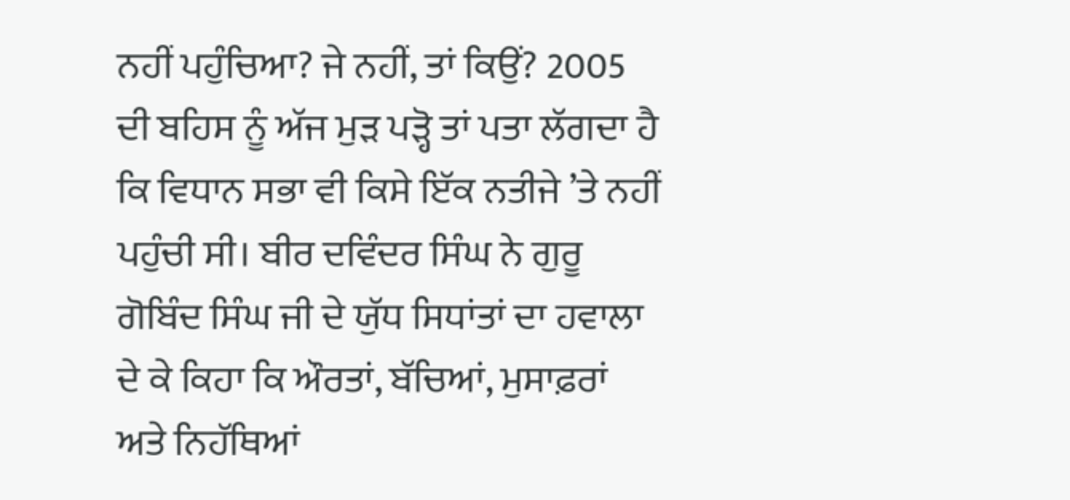ਨਹੀਂ ਪਹੁੰਚਿਆ? ਜੇ ਨਹੀਂ, ਤਾਂ ਕਿਉਂ? 2005 ਦੀ ਬਹਿਸ ਨੂੰ ਅੱਜ ਮੁੜ ਪੜ੍ਹੋ ਤਾਂ ਪਤਾ ਲੱਗਦਾ ਹੈ ਕਿ ਵਿਧਾਨ ਸਭਾ ਵੀ ਕਿਸੇ ਇੱਕ ਨਤੀਜੇ ’ਤੇ ਨਹੀਂ ਪਹੁੰਚੀ ਸੀ। ਬੀਰ ਦਵਿੰਦਰ ਸਿੰਘ ਨੇ ਗੁਰੂ ਗੋਬਿੰਦ ਸਿੰਘ ਜੀ ਦੇ ਯੁੱਧ ਸਿਧਾਂਤਾਂ ਦਾ ਹਵਾਲਾ ਦੇ ਕੇ ਕਿਹਾ ਕਿ ਔਰਤਾਂ, ਬੱਚਿਆਂ, ਮੁਸਾਫ਼ਰਾਂ ਅਤੇ ਨਿਹੱਥਿਆਂ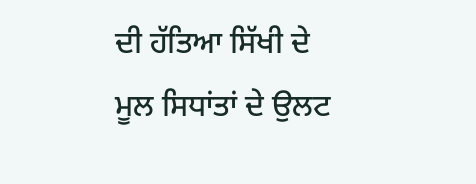ਦੀ ਹੱਤਿਆ ਸਿੱਖੀ ਦੇ ਮੂਲ ਸਿਧਾਂਤਾਂ ਦੇ ਉਲਟ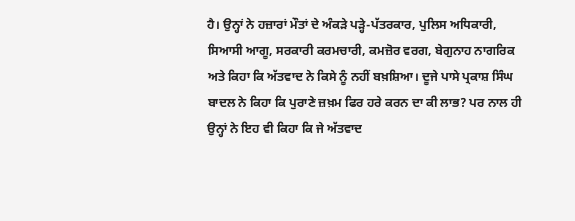ਹੈ। ਉਨ੍ਹਾਂ ਨੇ ਹਜ਼ਾਰਾਂ ਮੌਤਾਂ ਦੇ ਅੰਕੜੇ ਪੜ੍ਹੇ-ਪੱਤਰਕਾਰ, ਪੁਲਿਸ ਅਧਿਕਾਰੀ, ਸਿਆਸੀ ਆਗੂ, ਸਰਕਾਰੀ ਕਰਮਚਾਰੀ, ਕਮਜ਼ੋਰ ਵਰਗ, ਬੇਗੁਨਾਹ ਨਾਗਰਿਕ ਅਤੇ ਕਿਹਾ ਕਿ ਅੱਤਵਾਦ ਨੇ ਕਿਸੇ ਨੂੰ ਨਹੀਂ ਬਖ਼ਸ਼ਿਆ। ਦੂਜੇ ਪਾਸੇ ਪ੍ਰਕਾਸ਼ ਸਿੰਘ ਬਾਦਲ ਨੇ ਕਿਹਾ ਕਿ ਪੁਰਾਣੇ ਜ਼ਖ਼ਮ ਫਿਰ ਹਰੇ ਕਰਨ ਦਾ ਕੀ ਲਾਭ? ਪਰ ਨਾਲ ਹੀ ਉਨ੍ਹਾਂ ਨੇ ਇਹ ਵੀ ਕਿਹਾ ਕਿ ਜੇ ਅੱਤਵਾਦ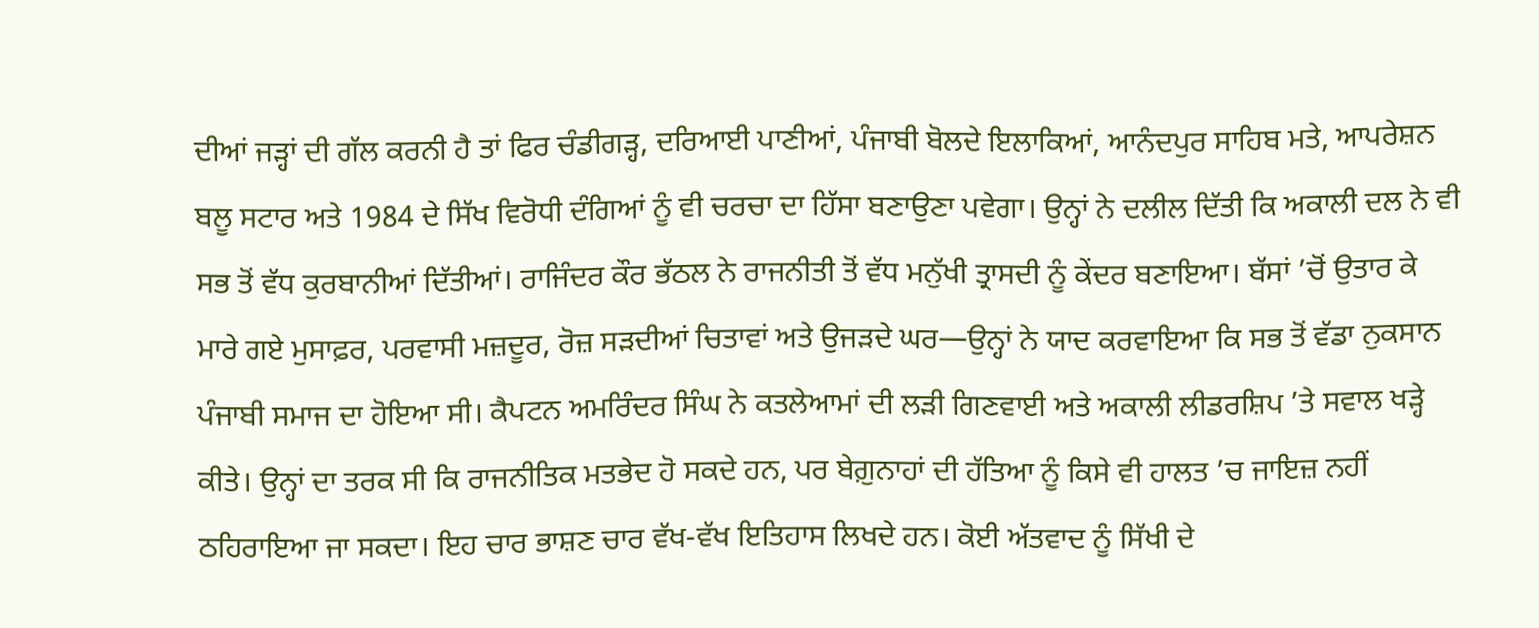ਦੀਆਂ ਜੜ੍ਹਾਂ ਦੀ ਗੱਲ ਕਰਨੀ ਹੈ ਤਾਂ ਫਿਰ ਚੰਡੀਗੜ੍ਹ, ਦਰਿਆਈ ਪਾਣੀਆਂ, ਪੰਜਾਬੀ ਬੋਲਦੇ ਇਲਾਕਿਆਂ, ਆਨੰਦਪੁਰ ਸਾਹਿਬ ਮਤੇ, ਆਪਰੇਸ਼ਨ ਬਲੂ ਸਟਾਰ ਅਤੇ 1984 ਦੇ ਸਿੱਖ ਵਿਰੋਧੀ ਦੰਗਿਆਂ ਨੂੰ ਵੀ ਚਰਚਾ ਦਾ ਹਿੱਸਾ ਬਣਾਉਣਾ ਪਵੇਗਾ। ਉਨ੍ਹਾਂ ਨੇ ਦਲੀਲ ਦਿੱਤੀ ਕਿ ਅਕਾਲੀ ਦਲ ਨੇ ਵੀ ਸਭ ਤੋਂ ਵੱਧ ਕੁਰਬਾਨੀਆਂ ਦਿੱਤੀਆਂ। ਰਾਜਿੰਦਰ ਕੌਰ ਭੱਠਲ ਨੇ ਰਾਜਨੀਤੀ ਤੋਂ ਵੱਧ ਮਨੁੱਖੀ ਤ੍ਰਾਸਦੀ ਨੂੰ ਕੇਂਦਰ ਬਣਾਇਆ। ਬੱਸਾਂ ’ਚੋਂ ਉਤਾਰ ਕੇ ਮਾਰੇ ਗਏ ਮੁਸਾਫ਼ਰ, ਪਰਵਾਸੀ ਮਜ਼ਦੂਰ, ਰੋਜ਼ ਸੜਦੀਆਂ ਚਿਤਾਵਾਂ ਅਤੇ ਉਜੜਦੇ ਘਰ—ਉਨ੍ਹਾਂ ਨੇ ਯਾਦ ਕਰਵਾਇਆ ਕਿ ਸਭ ਤੋਂ ਵੱਡਾ ਨੁਕਸਾਨ ਪੰਜਾਬੀ ਸਮਾਜ ਦਾ ਹੋਇਆ ਸੀ। ਕੈਪਟਨ ਅਮਰਿੰਦਰ ਸਿੰਘ ਨੇ ਕਤਲੇਆਮਾਂ ਦੀ ਲੜੀ ਗਿਣਵਾਈ ਅਤੇ ਅਕਾਲੀ ਲੀਡਰਸ਼ਿਪ ’ਤੇ ਸਵਾਲ ਖੜ੍ਹੇ ਕੀਤੇ। ਉਨ੍ਹਾਂ ਦਾ ਤਰਕ ਸੀ ਕਿ ਰਾਜਨੀਤਿਕ ਮਤਭੇਦ ਹੋ ਸਕਦੇ ਹਨ, ਪਰ ਬੇਗ਼ੁਨਾਹਾਂ ਦੀ ਹੱਤਿਆ ਨੂੰ ਕਿਸੇ ਵੀ ਹਾਲਤ ’ਚ ਜਾਇਜ਼ ਨਹੀਂ ਠਹਿਰਾਇਆ ਜਾ ਸਕਦਾ। ਇਹ ਚਾਰ ਭਾਸ਼ਣ ਚਾਰ ਵੱਖ-ਵੱਖ ਇਤਿਹਾਸ ਲਿਖਦੇ ਹਨ। ਕੋਈ ਅੱਤਵਾਦ ਨੂੰ ਸਿੱਖੀ ਦੇ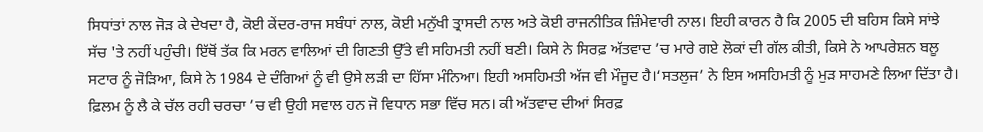ਸਿਧਾਂਤਾਂ ਨਾਲ ਜੋੜ ਕੇ ਦੇਖਦਾ ਹੈ, ਕੋਈ ਕੇਂਦਰ-ਰਾਜ ਸਬੰਧਾਂ ਨਾਲ, ਕੋਈ ਮਨੁੱਖੀ ਤ੍ਰਾਸਦੀ ਨਾਲ ਅਤੇ ਕੋਈ ਰਾਜਨੀਤਿਕ ਜ਼ਿੰਮੇਵਾਰੀ ਨਾਲ। ਇਹੀ ਕਾਰਨ ਹੈ ਕਿ 2005 ਦੀ ਬਹਿਸ ਕਿਸੇ ਸਾਂਝੇ ਸੱਚ 'ਤੇ ਨਹੀਂ ਪਹੁੰਚੀ। ਇੱਥੋਂ ਤੱਕ ਕਿ ਮਰਨ ਵਾਲਿਆਂ ਦੀ ਗਿਣਤੀ ਉੱਤੇ ਵੀ ਸਹਿਮਤੀ ਨਹੀਂ ਬਣੀ। ਕਿਸੇ ਨੇ ਸਿਰਫ਼ ਅੱਤਵਾਦ ’ਚ ਮਾਰੇ ਗਏ ਲੋਕਾਂ ਦੀ ਗੱਲ ਕੀਤੀ, ਕਿਸੇ ਨੇ ਆਪਰੇਸ਼ਨ ਬਲੂ ਸਟਾਰ ਨੂੰ ਜੋੜਿਆ, ਕਿਸੇ ਨੇ 1984 ਦੇ ਦੰਗਿਆਂ ਨੂੰ ਵੀ ਉਸੇ ਲੜੀ ਦਾ ਹਿੱਸਾ ਮੰਨਿਆ। ਇਹੀ ਅਸਹਿਮਤੀ ਅੱਜ ਵੀ ਮੌਜੂਦ ਹੈ।‘ਸਤਲੁਜ’ ਨੇ ਇਸ ਅਸਹਿਮਤੀ ਨੂੰ ਮੁੜ ਸਾਹਮਣੇ ਲਿਆ ਦਿੱਤਾ ਹੈ। ਫ਼ਿਲਮ ਨੂੰ ਲੈ ਕੇ ਚੱਲ ਰਹੀ ਚਰਚਾ ’ਚ ਵੀ ਉਹੀ ਸਵਾਲ ਹਨ ਜੋ ਵਿਧਾਨ ਸਭਾ ਵਿੱਚ ਸਨ। ਕੀ ਅੱਤਵਾਦ ਦੀਆਂ ਸਿਰਫ਼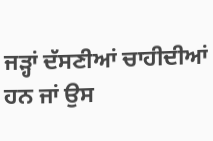ਜੜ੍ਹਾਂ ਦੱਸਣੀਆਂ ਚਾਹੀਦੀਆਂ ਹਨ ਜਾਂ ਉਸ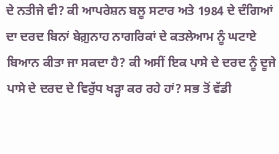ਦੇ ਨਤੀਜੇ ਵੀ? ਕੀ ਆਪਰੇਸ਼ਨ ਬਲੂ ਸਟਾਰ ਅਤੇ 1984 ਦੇ ਦੰਗਿਆਂ ਦਾ ਦਰਦ ਬਿਨਾਂ ਬੇਗ਼ੁਨਾਹ ਨਾਗਰਿਕਾਂ ਦੇ ਕਤਲੇਆਮ ਨੂੰ ਘਟਾਏ ਬਿਆਨ ਕੀਤਾ ਜਾ ਸਕਦਾ ਹੈ? ਕੀ ਅਸੀਂ ਇਕ ਪਾਸੇ ਦੇ ਦਰਦ ਨੂੰ ਦੂਜੇ ਪਾਸੇ ਦੇ ਦਰਦ ਦੇ ਵਿਰੁੱਧ ਖੜ੍ਹਾ ਕਰ ਰਹੇ ਹਾਂ? ਸਭ ਤੋਂ ਵੱਡੀ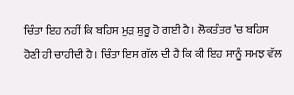ਚਿੰਤਾ ਇਹ ਨਹੀਂ ਕਿ ਬਹਿਸ ਮੁੜ ਸ਼ੁਰੂ ਹੋ ਗਈ ਹੈ। ਲੋਕਤੰਤਰ ’ਚ ਬਹਿਸ ਹੋਣੀ ਹੀ ਚਾਹੀਦੀ ਹੈ। ਚਿੰਤਾ ਇਸ ਗੱਲ ਦੀ ਹੈ ਕਿ ਕੀ ਇਹ ਸਾਨੂੰ ਸਮਝ ਵੱਲ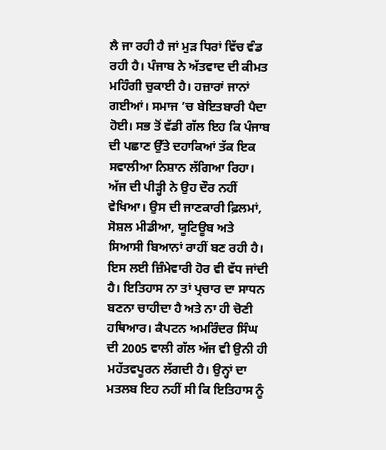ਲੈ ਜਾ ਰਹੀ ਹੈ ਜਾਂ ਮੁੜ ਧਿਰਾਂ ਵਿੱਚ ਵੰਡ ਰਹੀ ਹੈ। ਪੰਜਾਬ ਨੇ ਅੱਤਵਾਦ ਦੀ ਕੀਮਤ ਮਹਿੰਗੀ ਚੁਕਾਈ ਹੈ। ਹਜ਼ਾਰਾਂ ਜਾਨਾਂ ਗਈਆਂ। ਸਮਾਜ ’ਚ ਬੇਇਤਬਾਰੀ ਪੈਦਾ ਹੋਈ। ਸਭ ਤੋਂ ਵੱਡੀ ਗੱਲ ਇਹ ਕਿ ਪੰਜਾਬ ਦੀ ਪਛਾਣ ਉੱਤੇ ਦਹਾਕਿਆਂ ਤੱਕ ਇਕ ਸਵਾਲੀਆ ਨਿਸ਼ਾਨ ਲੱਗਿਆ ਰਿਹਾ। ਅੱਜ ਦੀ ਪੀੜ੍ਹੀ ਨੇ ਉਹ ਦੌਰ ਨਹੀਂ ਵੇਖਿਆ। ਉਸ ਦੀ ਜਾਣਕਾਰੀ ਫ਼ਿਲਮਾਂ, ਸੋਸ਼ਲ ਮੀਡੀਆ, ਯੂਟਿਊਬ ਅਤੇ ਸਿਆਸੀ ਬਿਆਨਾਂ ਰਾਹੀਂ ਬਣ ਰਹੀ ਹੈ। ਇਸ ਲਈ ਜ਼ਿੰਮੇਵਾਰੀ ਹੋਰ ਵੀ ਵੱਧ ਜਾਂਦੀ ਹੈ। ਇਤਿਹਾਸ ਨਾ ਤਾਂ ਪ੍ਰਚਾਰ ਦਾ ਸਾਧਨ ਬਣਨਾ ਚਾਹੀਦਾ ਹੈ ਅਤੇ ਨਾ ਹੀ ਚੋਣੀ ਹਥਿਆਰ। ਕੈਪਟਨ ਅਮਰਿੰਦਰ ਸਿੰਘ ਦੀ 2005 ਵਾਲੀ ਗੱਲ ਅੱਜ ਵੀ ਉਨੀ ਹੀ ਮਹੱਤਵਪੂਰਨ ਲੱਗਦੀ ਹੈ। ਉਨ੍ਹਾਂ ਦਾ ਮਤਲਬ ਇਹ ਨਹੀਂ ਸੀ ਕਿ ਇਤਿਹਾਸ ਨੂੰ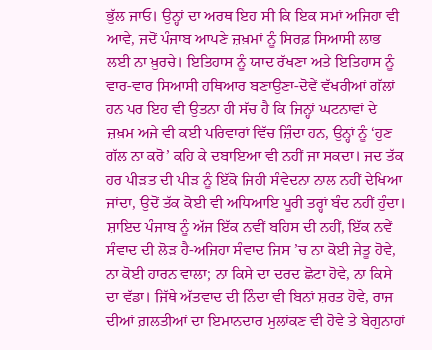ਭੁੱਲ ਜਾਓ। ਉਨ੍ਹਾਂ ਦਾ ਅਰਥ ਇਹ ਸੀ ਕਿ ਇਕ ਸਮਾਂ ਅਜਿਹਾ ਵੀ ਆਵੇ, ਜਦੋਂ ਪੰਜਾਬ ਆਪਣੇ ਜ਼ਖ਼ਮਾਂ ਨੂੰ ਸਿਰਫ਼ ਸਿਆਸੀ ਲਾਭ ਲਈ ਨਾ ਖ਼ੁਰਚੇ। ਇਤਿਹਾਸ ਨੂੰ ਯਾਦ ਰੱਖਣਾ ਅਤੇ ਇਤਿਹਾਸ ਨੂੰ ਵਾਰ-ਵਾਰ ਸਿਆਸੀ ਹਥਿਆਰ ਬਣਾਉਣਾ-ਦੋਵੇਂ ਵੱਖਰੀਆਂ ਗੱਲਾਂ ਹਨ ਪਰ ਇਹ ਵੀ ਉਤਨਾ ਹੀ ਸੱਚ ਹੈ ਕਿ ਜਿਨ੍ਹਾਂ ਘਟਨਾਵਾਂ ਦੇ ਜ਼ਖ਼ਮ ਅਜੇ ਵੀ ਕਈ ਪਰਿਵਾਰਾਂ ਵਿੱਚ ਜ਼ਿੰਦਾ ਹਨ, ਉਨ੍ਹਾਂ ਨੂੰ ‘ਹੁਣ ਗੱਲ ਨਾ ਕਰੋ’ ਕਹਿ ਕੇ ਦਬਾਇਆ ਵੀ ਨਹੀਂ ਜਾ ਸਕਦਾ। ਜਦ ਤੱਕ ਹਰ ਪੀੜਤ ਦੀ ਪੀੜ ਨੂੰ ਇੱਕੋ ਜਿਹੀ ਸੰਵੇਦਨਾ ਨਾਲ ਨਹੀਂ ਦੇਖਿਆ ਜਾਂਦਾ, ਉਦੋਂ ਤੱਕ ਕੋਈ ਵੀ ਅਧਿਆਇ ਪੂਰੀ ਤਰ੍ਹਾਂ ਬੰਦ ਨਹੀਂ ਹੁੰਦਾ। ਸ਼ਾਇਦ ਪੰਜਾਬ ਨੂੰ ਅੱਜ ਇੱਕ ਨਵੀਂ ਬਹਿਸ ਦੀ ਨਹੀਂ, ਇੱਕ ਨਵੇਂ ਸੰਵਾਦ ਦੀ ਲੋੜ ਹੈ-ਅਜਿਹਾ ਸੰਵਾਦ ਜਿਸ ’ਚ ਨਾ ਕੋਈ ਜੇਤੂ ਹੋਵੇ, ਨਾ ਕੋਈ ਹਾਰਨ ਵਾਲਾ; ਨਾ ਕਿਸੇ ਦਾ ਦਰਦ ਛੋਟਾ ਹੋਵੇ, ਨਾ ਕਿਸੇ ਦਾ ਵੱਡਾ। ਜਿੱਥੇ ਅੱਤਵਾਦ ਦੀ ਨਿੰਦਾ ਵੀ ਬਿਨਾਂ ਸ਼ਰਤ ਹੋਵੇ, ਰਾਜ ਦੀਆਂ ਗ਼ਲਤੀਆਂ ਦਾ ਇਮਾਨਦਾਰ ਮੁਲਾਂਕਣ ਵੀ ਹੋਵੇ ਤੇ ਬੇਗੁਨਾਹਾਂ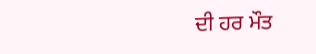ਦੀ ਹਰ ਮੌਤ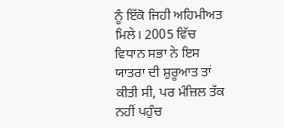ਨੂੰ ਇੱਕੋ ਜਿਹੀ ਅਹਿਮੀਅਤ ਮਿਲੇ। 2005 ਵਿੱਚ ਵਿਧਾਨ ਸਭਾ ਨੇ ਇਸ ਯਾਤਰਾ ਦੀ ਸ਼ੁਰੂਆਤ ਤਾਂ ਕੀਤੀ ਸੀ, ਪਰ ਮੰਜ਼ਿਲ ਤੱਕ ਨਹੀਂ ਪਹੁੰਚ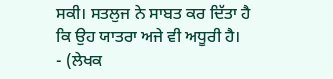ਸਕੀ। ਸਤਲੁਜ ਨੇ ਸਾਬਤ ਕਰ ਦਿੱਤਾ ਹੈ ਕਿ ਉਹ ਯਾਤਰਾ ਅਜੇ ਵੀ ਅਧੂਰੀ ਹੈ।
- (ਲੇਖਕ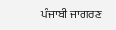ਪੰਜਾਬੀ ਜਾਗਰਣ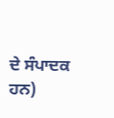ਦੇ ਸੰਪਾਦਕ ਹਨ)